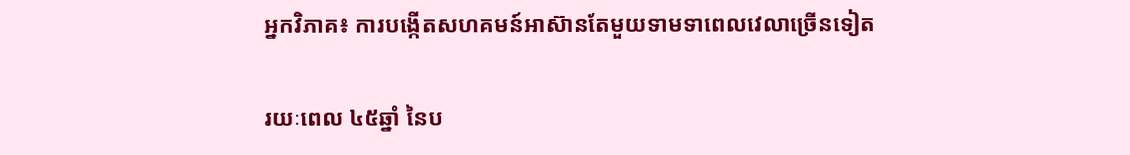អ្នកវិភាគ៖ ការបង្កើតសហគមន៍អាស៊ានតែមួយទាមទាពេលវេលាច្រើនទៀត

រយៈពេល ៤៥ឆ្នាំ នៃប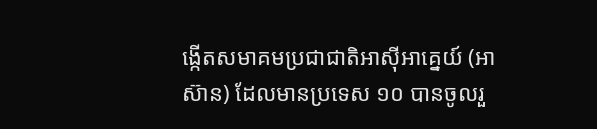ង្កើតសមាគមប្រជាជាតិអាស៊ីអាគ្នេយ៍ (អាស៊ាន) ដែលមានប្រទេស ១០ បានចូលរួ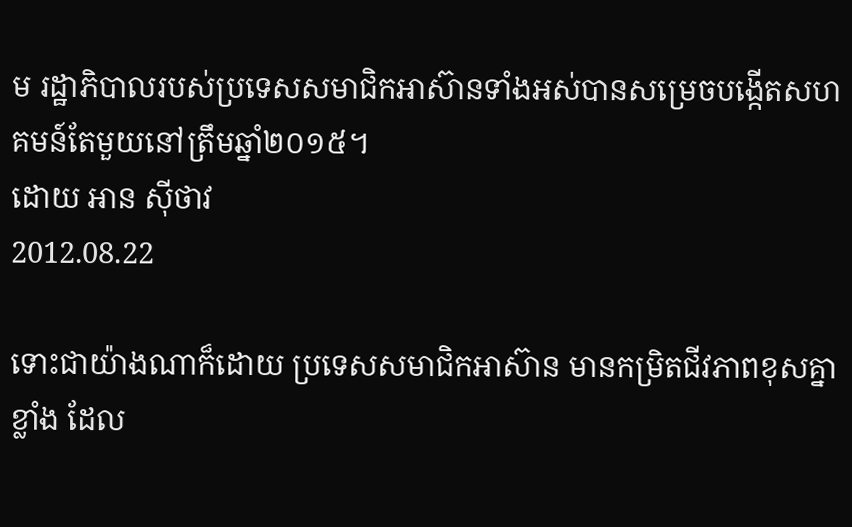ម រដ្ឋាភិបាលរបស់ប្រទេសសមាជិកអាស៊ានទាំងអស់បានសម្រេចបង្កើតសហគមន៍តែមួយនៅត្រឹមឆ្នាំ២០១៥។
ដោយ អាន ស៊ីថាវ
2012.08.22

ទោះជាយ៉ាងណាក៏ដោយ ប្រទេសសមាជិកអាស៊ាន មានកម្រិតជីវភាពខុសគ្នាខ្លាំង ដែល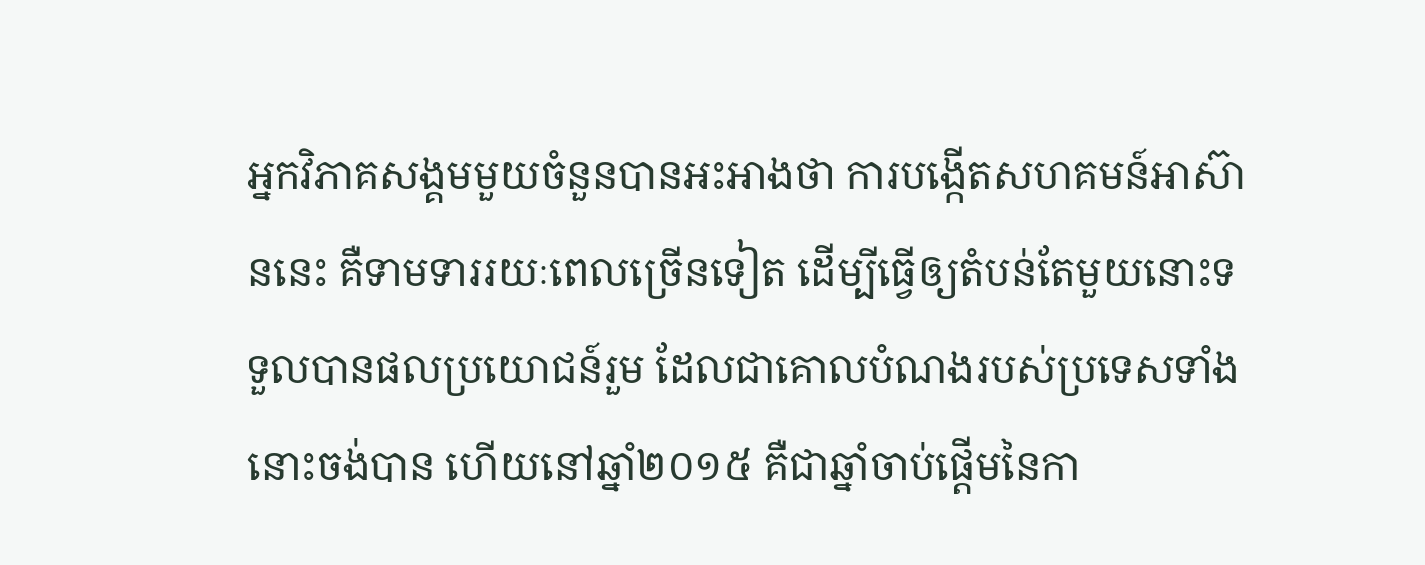អ្នកវិភាគសង្គមមួយចំនួនបានអះអាងថា ការបង្កើតសហគមន៍អាស៊ាននេះ គឺទាមទាររយៈពេលច្រើនទៀត ដើម្បីធ្វើឲ្យតំបន់តែមួយនោះទទួលបានផលប្រយោជន៍រួម ដែលជាគោលបំណងរបស់ប្រទេសទាំងនោះចង់បាន ហើយនៅឆ្នាំ២០១៥ គឺជាឆ្នាំចាប់ផ្ដើមនៃកា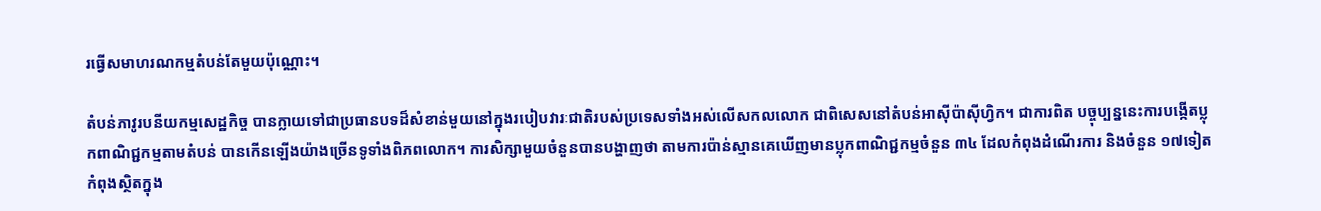រធ្វើសមាហរណកម្មតំបន់តែមួយប៉ុណ្ណោះ។

តំបន់ភាវូរបនីយកម្មសេដ្ឋកិច្ច បានក្លាយទៅជាប្រធានបទដ៏សំខាន់មួយនៅក្នុងរបៀបវារៈជាតិរបស់ប្រទេសទាំងអស់លើសកលលោក ជាពិសេសនៅតំបន់អាស៊ីប៉ាស៊ីហ្វិក។ ជាការពិត បច្ចុប្បន្ននេះការបង្កើតប្លុកពាណិជ្ជកម្មតាមតំបន់ បានកើនឡើងយ៉ាងច្រើនទូទាំងពិភពលោក។ ការសិក្សាមួយចំនួនបានបង្ហាញថា តាមការប៉ាន់ស្មានគេឃើញមានប្លុកពាណិជ្ជកម្មចំនួន ៣៤ ដែលកំពុងដំណើរការ និងចំនួន ១៧ទៀតកំពុងស្ថិតក្នុង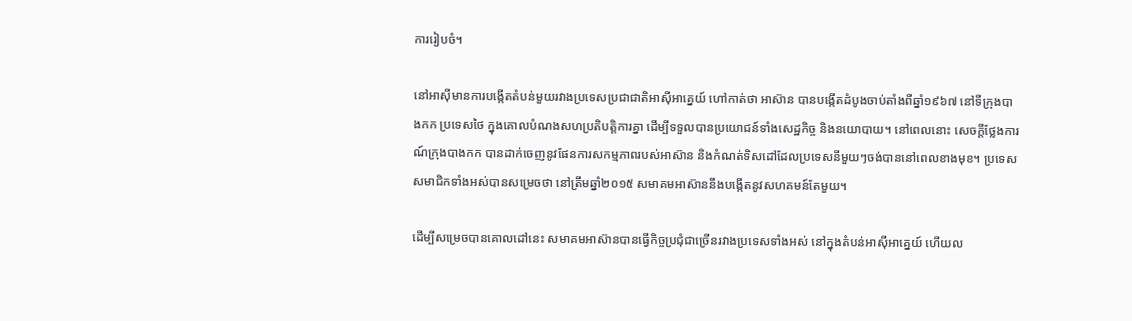ការរៀបចំ។

នៅអាស៊ីមានការបង្កើតតំបន់មួយរវាងប្រទេសប្រជាជាតិអាស៊ីអាគ្នេយ៍ ហៅកាត់ថា អាស៊ាន បានបង្កើតដំបូងចាប់តាំងពីឆ្នាំ១៩៦៧ នៅទីក្រុងបាងកក ប្រទេសថៃ ក្នុងគោលបំណងសហប្រតិបត្តិការគ្នា ដើម្បីទទួលបានប្រយោជន៍ទាំងសេដ្ឋកិច្ច និងនយោបាយ។ នៅពេលនោះ សេចក្ដីថ្លែងការណ៍ក្រុងបាងកក បានដាក់ចេញនូវផែនការសកម្មភាពរបស់អាស៊ាន និងកំណត់ទិសដៅដែលប្រទេសនីមួយៗចង់បាននៅពេលខាងមុខ។ ប្រទេសសមាជិកទាំងអស់បានសម្រេចថា នៅត្រឹមឆ្នាំ២០១៥ សមាគមអាស៊ាននឹងបង្កើតនូវសហគមន៍តែមួយ។

ដើម្បីសម្រេចបានគោលដៅនេះ សមាគមអាស៊ានបានធ្វើកិច្ចប្រជុំជាច្រើនរវាងប្រទេសទាំងអស់ នៅក្នុងតំបន់អាស៊ីអាគ្នេយ៍ ហើយល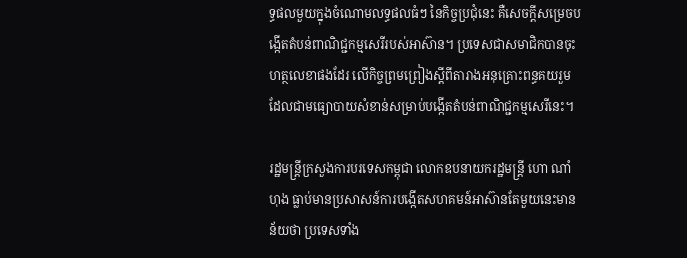ទ្ធផលមួយក្នុងចំណោមលទ្ធផលធំៗ នៃកិច្ចប្រជុំនេះ គឺសេចក្ដីសម្រេចបង្កើតតំបន់ពាណិជ្ជកម្មសេរីរបស់អាស៊ាន។ ប្រទេសជាសមាជិកបានចុះហត្ថលេខាផងដែរ លើកិច្ចព្រមព្រៀងស្ដីពីតារាងអនុគ្រោះពន្ធគយរួម ដែលជាមធ្យោបាយសំខាន់សម្រាប់បង្កើតតំបន់ពាណិជ្ជកម្មសេរីនេះ។

រដ្ឋមន្ត្រីក្រសួងការបរទេសកម្ពុជា លោកឧបនាយករដ្ឋមន្ត្រី ហោ ណាំហុង ធ្លាប់មានប្រសាសន៍ការបង្កើតសហគមន៍អាស៊ានតែមួយនេះមានន័យថា ប្រទេសទាំង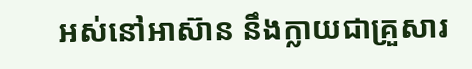អស់នៅអាស៊ាន នឹងក្លាយជាគ្រួសារ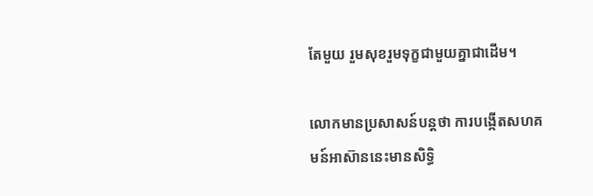តែមួយ រួមសុខរួមទុក្ខជាមួយគ្នាជាដើម។

លោកមានប្រសាសន៍បន្តថា ការបង្កើតសហគមន៍អាស៊ាននេះមានសិទ្ធិ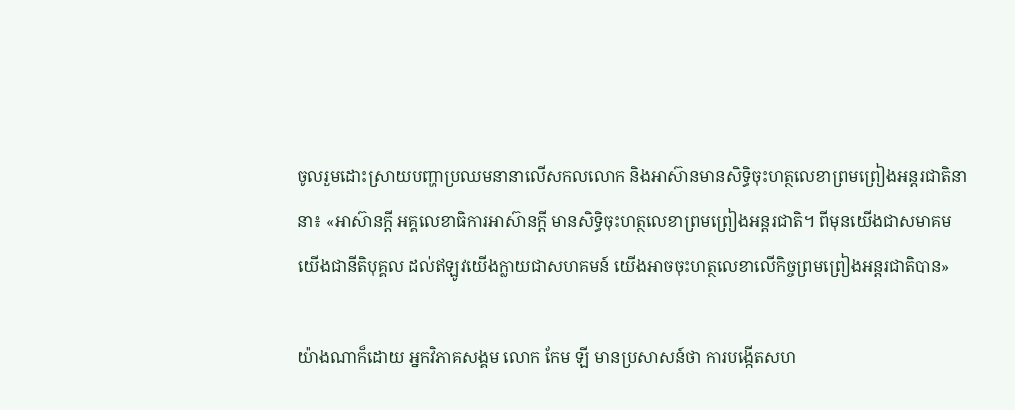ចូលរួមដោះស្រាយបញ្ហាប្រឈមនានាលើសកលលោក និងអាស៊ានមានសិទ្ធិចុះហត្ថលេខាព្រមព្រៀងអន្តរជាតិនានា៖ «អាស៊ានក្ដី អគ្គលេខាធិការអាស៊ានក្ដី មានសិទ្ធិចុះហត្ថលេខាព្រមព្រៀងអន្តរជាតិ។ ពីមុនយើងជាសមាគមយើងជានីតិបុគ្គល ដល់ឥឡូវយើងក្លាយជាសហគមន៍ យើងអាចចុះហត្ថលេខាលើកិច្ចព្រមព្រៀងអន្តរជាតិបាន»

យ៉ាងណាក៏ដោយ អ្នកវិភាគសង្គម លោក កែម ឡី មានប្រសាសន៍ថា ការបង្កើតសហ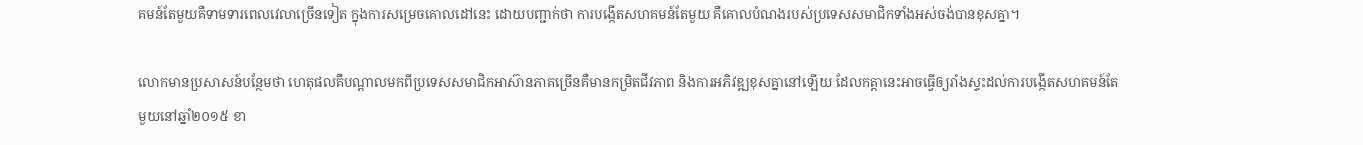គមន៍តែមួយគឺទាមទារពេលវេលាច្រើនទៀត ក្នុងការសម្រេចគោលដៅនេះ ដោយបញ្ជាក់ថា ការបង្កើតសហគមន៍តែមួយ គឺគោលបំណងរបស់ប្រទេសសមាជិកទាំងអស់ចង់បានខុសគ្នា។

លោកមានប្រសាសន៍បន្ថែមថា ហេតុផលគឺបណ្ដាលមកពីប្រទេសសមាជិកអាស៊ានភាគច្រើនគឺមានកម្រិតជីវភាព និងការអភិវឌ្ឍខុសគ្នានៅឡើយ ដែលកត្តានេះអាចធ្វើឲ្យរាំងស្ទះដល់ការបង្កើតសហគមន៍តែមួយនៅឆ្នាំ២០១៥ ខា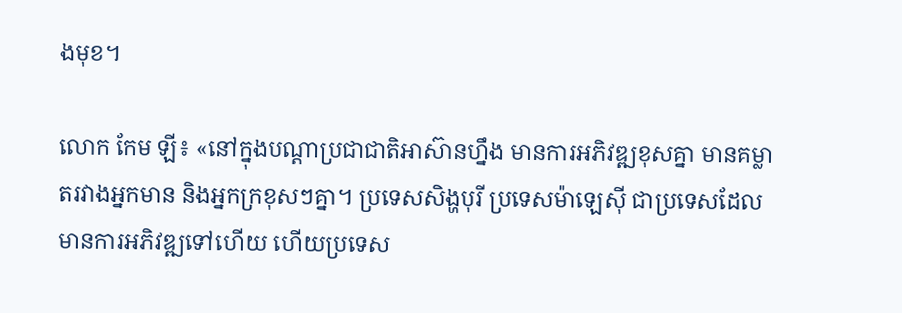ងមុខ។

លោក កែម ឡី៖ «នៅក្នុងបណ្ដាប្រជាជាតិអាស៊ានហ្នឹង មានការអភិវឌ្ឍខុសគ្នា មានគម្លាតរវាងអ្នកមាន និងអ្នកក្រខុសៗគ្នា។ ប្រទេសសិង្ហបុរី ប្រទេសម៉ាឡេស៊ី ជាប្រទេសដែលមានការអភិវឌ្ឍទៅហើយ ហើយប្រទេស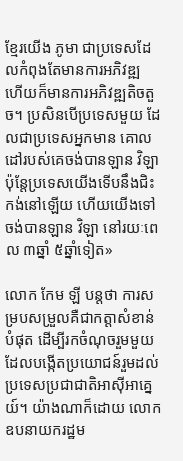ខ្មែរយើង ភូមា ជាប្រទេសដែលកំពុងតែមានការអភិវឌ្ឍ ហើយក៏មានការអភិវឌ្ឍតិចតួច។ ប្រសិនបើប្រទេសមួយ ដែលជាប្រទេសអ្នកមាន គោលដៅរបស់គេចង់បានឡាន វិឡា ប៉ុន្តែប្រទេសយើងទើបនឹងជិះកង់នៅឡើយ ហើយយើងទៅចង់បានឡាន វិឡា នៅរយៈពេល ៣ឆ្នាំ ៥ឆ្នាំទៀត»

លោក កែម ឡី បន្តថា ការសម្របសម្រួលគឺជាកត្តាសំខាន់បំផុត ដើម្បីរកចំណុចរួមមួយដែលបង្កើតប្រយោជន៍រួមដល់ប្រទេសប្រជាជាតិអាស៊ីអាគ្នេយ៍។ យ៉ាងណាក៏ដោយ លោកឧបនាយករដ្ឋម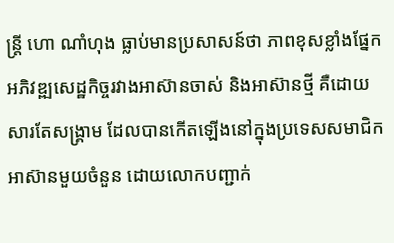ន្ត្រី ហោ ណាំហុង ធ្លាប់មានប្រសាសន៍ថា ភាពខុសខ្លាំងផ្នែកអភិវឌ្ឍសេដ្ឋកិច្ចរវាងអាស៊ានចាស់ និងអាស៊ានថ្មី គឺដោយសារតែសង្គ្រាម ដែលបានកើតឡើងនៅក្នុងប្រទេសសមាជិកអាស៊ានមួយចំនួន ដោយលោកបញ្ជាក់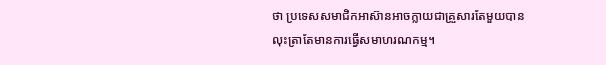ថា ប្រទេសសមាជិកអាស៊ានអាចក្លាយជាគ្រួសារតែមួយបាន លុះត្រាតែមានការធ្វើសមាហរណកម្ម។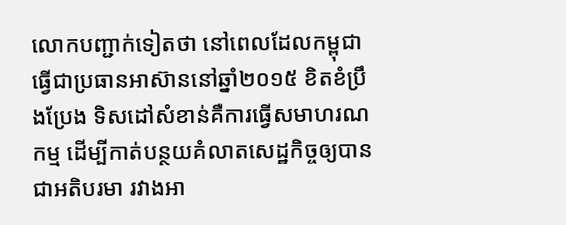លោកបញ្ជាក់ទៀតថា នៅពេលដែលកម្ពុជាធ្វើជាប្រធានអាស៊ាននៅឆ្នាំ២០១៥ ខិតខំប្រឹងប្រែង ទិសដៅសំខាន់គឺការធ្វើសមាហរណកម្ម ដើម្បីកាត់បន្ថយគំលាតសេដ្ឋកិច្ចឲ្យបានជាអតិបរមា រវាងអា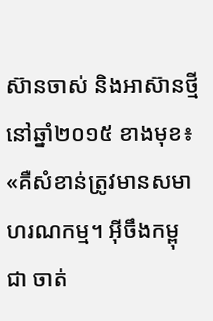ស៊ានចាស់ និងអាស៊ានថ្មីនៅឆ្នាំ២០១៥ ខាងមុខ៖ «គឺសំខាន់ត្រូវមានសមាហរណកម្ម។ អ៊ីចឹងកម្ពុជា ចាត់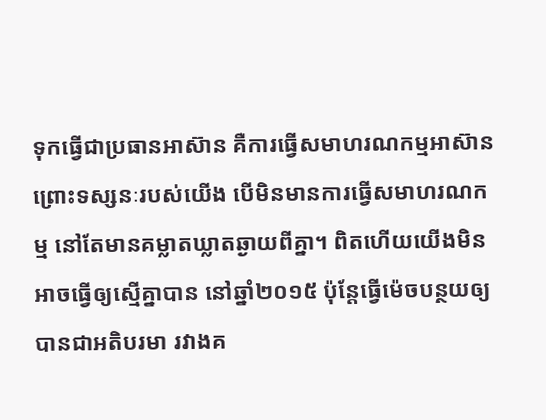ទុកធ្វើជាប្រធានអាស៊ាន គឺការធ្វើសមាហរណកម្មអាស៊ាន ព្រោះទស្សនៈរបស់យើង បើមិនមានការធ្វើសមាហរណកម្ម នៅតែមានគម្លាតឃ្លាតឆ្ងាយពីគ្នា។ ពិតហើយយើងមិនអាចធ្វើឲ្យស្មើគ្នាបាន នៅឆ្នាំ២០១៥ ប៉ុន្តែធ្វើម៉េចបន្ថយឲ្យបានជាអតិបរមា រវាងគ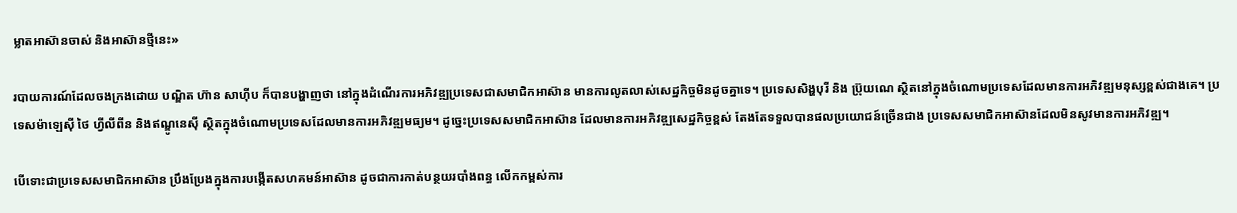ម្លាតអាស៊ានចាស់ និងអាស៊ានថ្មីនេះ»

របាយការណ៍ដែលចងក្រងដោយ បណ្ឌិត ហ៊ាន សាហ៊ីប ក៏បានបង្ហាញថា នៅក្នុងដំណើរការអភិវឌ្ឍប្រទេសជាសមាជិកអាស៊ាន មានការលូតលាស់សេដ្ឋកិច្ចមិនដូចគ្នាទេ។ ប្រទេសសិង្ហបុរី និង ប្រ៊ុយណេ ស្ថិតនៅក្នុងចំណោមប្រទេសដែលមានការអភិវឌ្ឍមនុស្សខ្ពស់ជាងគេ។ ប្រទេសម៉ាឡេស៊ី ថៃ ហ្វីលីពីន និងឥណ្ឌូនេស៊ី ស្ថិតក្នុងចំណោមប្រទេសដែលមានការអភិវឌ្ឍមធ្យម។ ដូច្នេះប្រទេសសមាជិកអាស៊ាន ដែលមានការអភិវឌ្ឍសេដ្ឋកិច្ចខ្ពស់ តែងតែទទួលបានផលប្រយោជន៍ច្រើនជាង ប្រទេសសមាជិកអាស៊ានដែលមិនសូវមានការអភិវឌ្ឍ។

បើទោះជាប្រទេសសមាជិកអាស៊ាន ប្រឹងប្រែងក្នុងការបង្កើតសហគមន៍អាស៊ាន ដូចជាការកាត់បន្ថយរបាំងពន្ធ លើកកម្ពស់ការ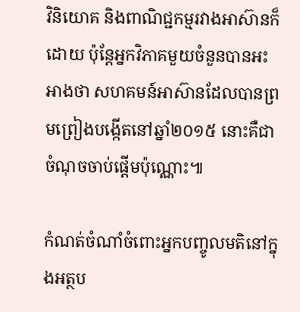វិនិយោគ និងពាណិជ្ជកម្មរវាងអាស៊ានក៏ដោយ ប៉ុន្តែអ្នកវិភាគមួយចំនួនបានអះអាងថា សហគមន៍អាស៊ានដែលបានព្រមព្រៀងបង្កើតនៅឆ្នាំ២០១៥ នោះគឺជាចំណុចចាប់ផ្ដើមប៉ុណ្ណោះ៕

កំណត់ចំណាំចំពោះអ្នកបញ្ចូលមតិនៅក្នុងអត្ថប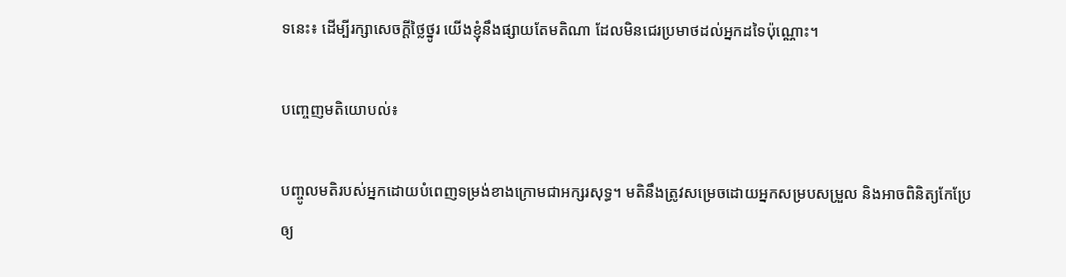ទនេះ៖ ដើម្បីរក្សាសេចក្ដីថ្លៃថ្នូរ យើងខ្ញុំនឹងផ្សាយតែមតិណា ដែលមិនជេរប្រមាថដល់អ្នកដទៃប៉ុណ្ណោះ។

បញ្ចេញមតិយោបល់៖

បញ្ចូលមតិរបស់អ្នកដោយបំពេញទម្រង់ខាងក្រោមជាអក្សរសុទ្ធ។ មតិនឹងត្រូវសម្រេចដោយអ្នកសម្របសម្រួល និងអាចពិនិត្យកែប្រែឲ្យ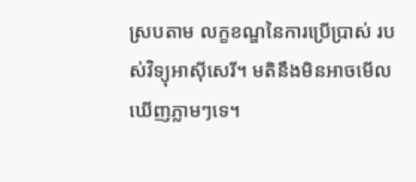ស្របតាម លក្ខខណ្ឌនៃការប្រើប្រាស់ របស់វិទ្យុអាស៊ីសេរី។ មតិនឹងមិនអាចមើលឃើញភ្លាមៗទេ។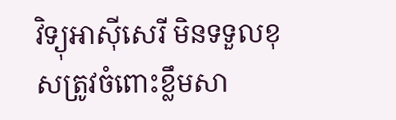វិទ្យុអាស៊ីសេរី មិនទទួលខុសត្រូវចំពោះខ្លឹមសា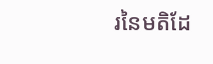រនៃមតិដែ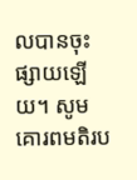លបានចុះផ្សាយឡើយ។ សូមគោរពមតិរប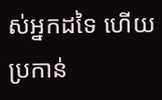ស់អ្នកដទៃ ហើយប្រកាន់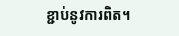ខ្ជាប់នូវការពិត។